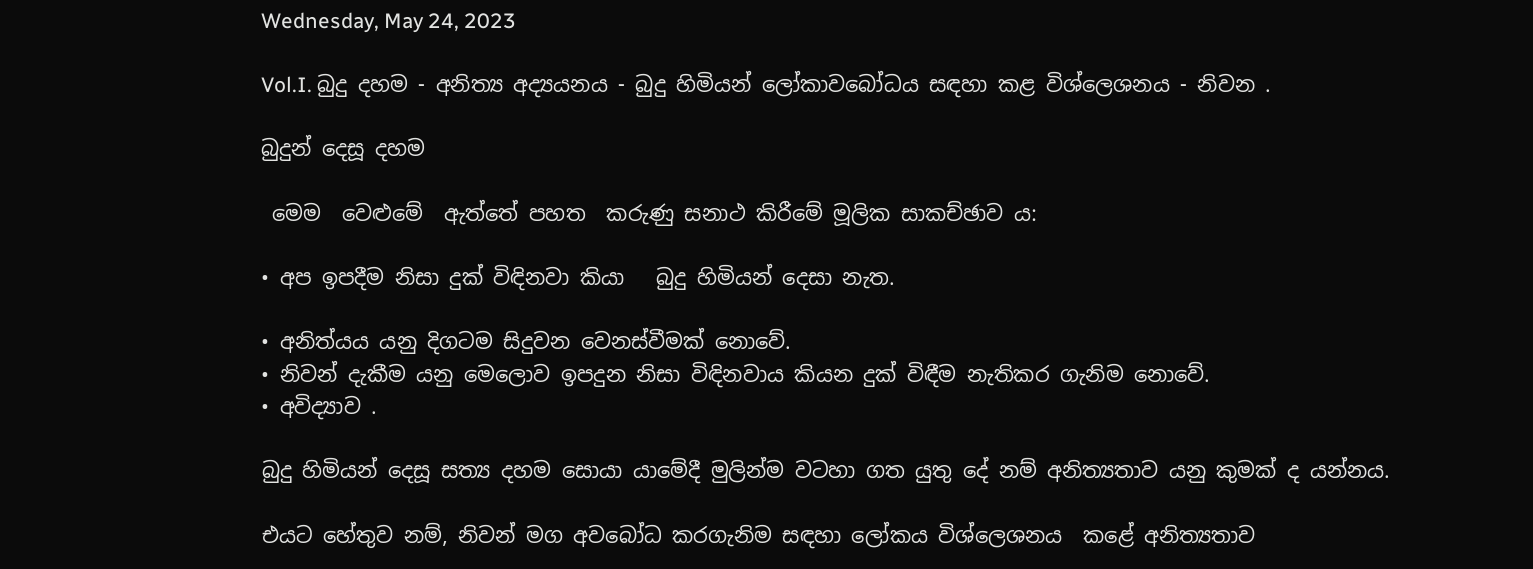Wednesday, May 24, 2023

Vol.I. බුදු දහම - අනිත්‍ය අද්‍යයනය - බුදු හිමියන් ලෝකාවබෝධය සඳහා කළ විශ්ලෙශනය - නිවන .

බුදුන් දෙසූ දහම

 මෙම  වෙළුමේ  ඇත්තේ පහත  කරුණු සනාථ කිරීමේ මූලික සාකච්ඡාව ය:

• අප ඉපදීම නිසා දුක් විඳිනවා කියා   බුදු හිමියන් දෙසා නැත.

• අනිත්යය යනු දිගටම සිදුවන වෙනස්වීමක් නොවේ.
• නිවන් දැකීම යනු මෙලොව ඉපදුන නිසා විඳිනවාය කියන දුක් විඳීම නැතිකර ගැනිම නොවේ.
• අවිද්‍යාව .

බුදු හිමියන් දෙසූ සත්‍ය දහම සොයා යාමේදී මුලින්ම වටහා ගත යුතු දේ නම් අනිත්‍යතාව යනු කුමක් ද යන්නය.

එයට හේතුව නම්, නිවන් මග අවබෝධ කරගැනිම සඳහා ලෝකය විශ්ලෙශනය  කළේ අනිත්‍යතාව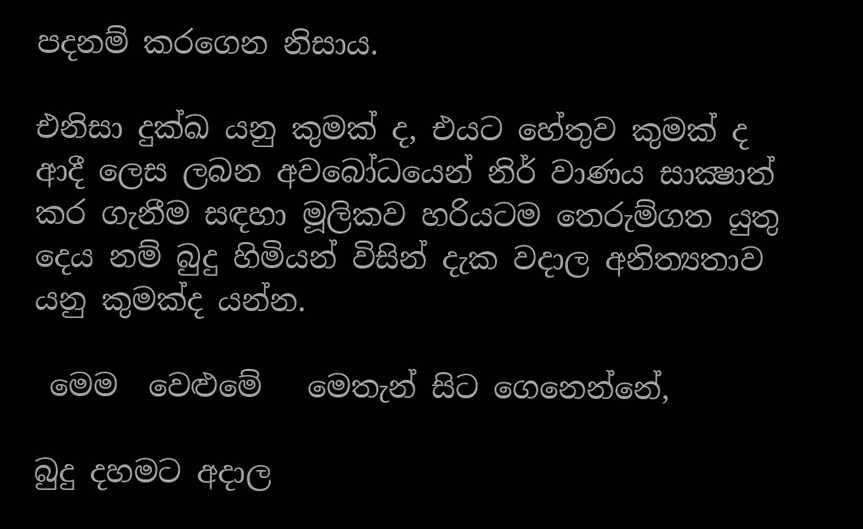පදනම් කරගෙන නිසාය.

එනිසා දුක්ඛ යනු කුමක් ද, එයට හේතුව කුමක් ද ආදී ලෙස ලබන අවබෝධයෙන් නිර් වාණය සාක්‍ෂාත් කර ගැනීම සඳහා මූලිකව හරියටම තෙරුම්ගත යුතු දෙය නම් බුදු හිමියන් විසින් දැක වදාල අනිත්‍යතාව යනු කුමක්ද යන්න.

 මෙම  වෙළුමේ   මෙතැන් සිට ගෙනෙන්නේ,

බුදු දහමට අදාල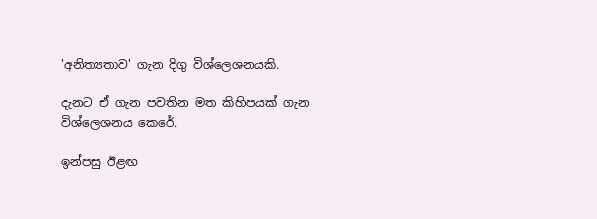'අනිත්‍යතාව' ගැන දිගු විශ්ලෙශනයකි.

දැනට ඒ ගැන පවතින මත කිහිපයක් ගැන විශ්ලෙශනය කෙරේ.

ඉන්පසු ඊළඟ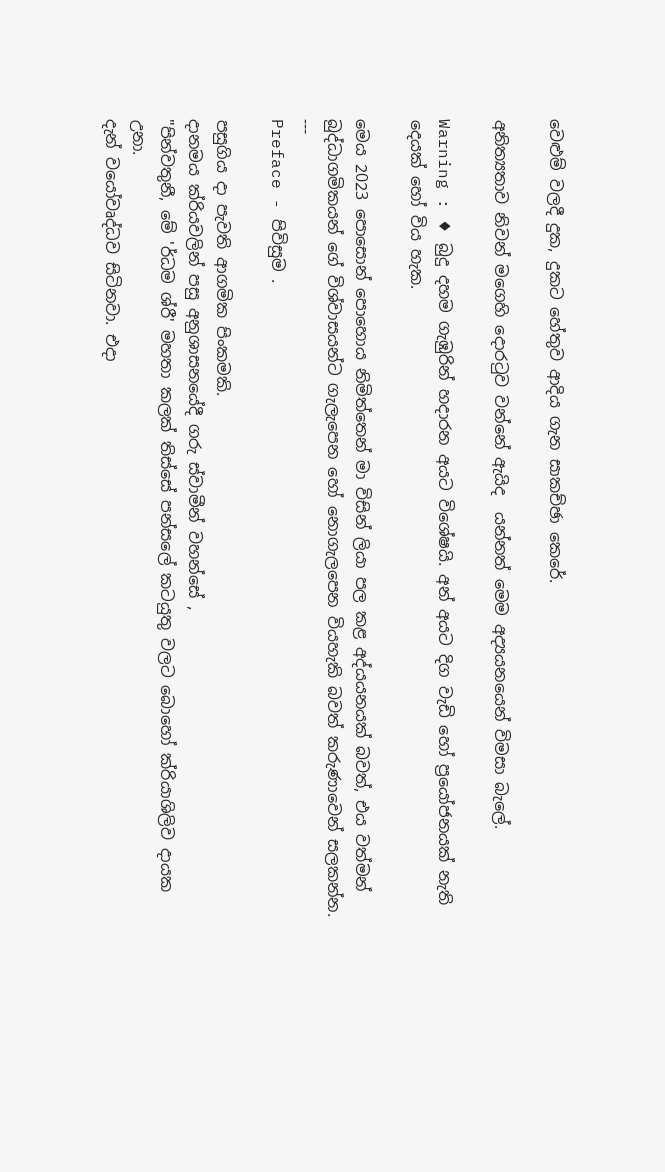වෙළුම් වලදී දුක, දුකට හේතුව ආදිය ගැන සාකච්ඡා කෙරේ.

අනිත්‍යතාව නිවන් මගෙහි දොරටුව වන්නේ ඇයිද  යන්නත් මෙම අද්‍යයනයෙන් විමසා බැලේ.

Warning : ♦ බුදු දහම ගැඹුරින් හදාරන අයට විශේෂයි. අන් අයට දිග වැඩි හෝ ප්‍රයෝජනයක් නැති දෙයක් හෝ විය හැක.

මෙය 2023 පොසොන් පොහොය නිමිත්තෙන් මා විසින් ලියා පල කළ අද්යයනයක් බවත්, එය වත්මන් බුද්ධාගමිකයන් ගේ විශ්වාසයන්ට ගැලැපෙන හෝ නොගැලපෙන වියහැකි බවත් කරුණාවෙන් සලකන්න.
---
Preface - පිවිසුම .

පසුගිය දා පැවති ආගමික පිංකමකි.
දානමය ක්රියවලින් පසු අනුශාසනයේදී ගරු ස්වාමීන් වහන්සේ ,
"පින්වතුනී, මේ 'ර්ධම ශ්රී' මහතා කලක් තිස්සේ පන්සලේ කටයුතු වලට බොහෝ ක්රියාශිලිව දායක උනා.
දැන් වයෝවෘද්ධව සිටිනවා. එදා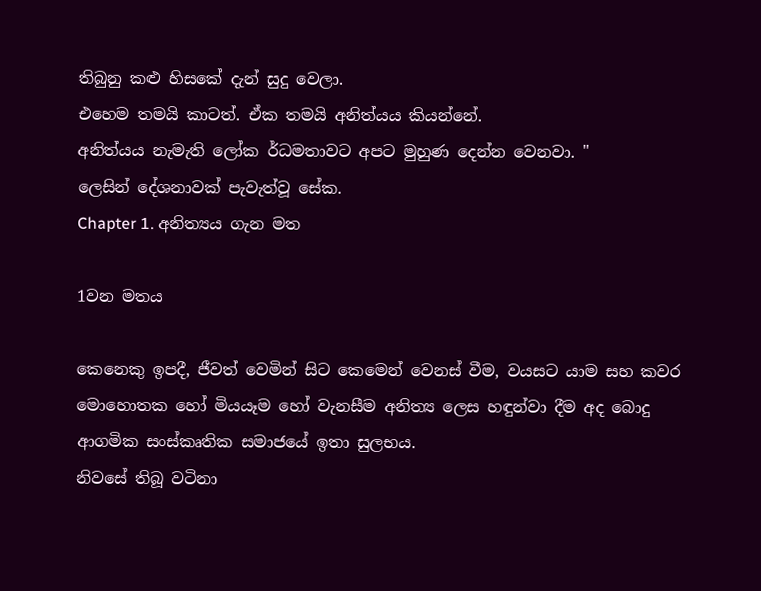තිබුනු කළු හිසකේ දැන් සුදු වෙලා.
එහෙම තමයි කාටත්. ඒක තමයි අනිත්යය කියන්නේ.
අනිත්යය නැමැති ලෝක ර්ධමතාවට අපට මුහුණ දෙන්න වෙනවා. "
ලෙසින් දේශනාවක් පැවැත්වූ සේක.
Chapter 1. අනිත්‍යය ගැන මත

1වන මතය

කෙනෙකු ඉපදී, ජීවත් වෙමින් සිට කෙමෙන් වෙනස් වීම, වයසට යාම සහ කවර මොහොතක හෝ මියයෑම හෝ වැනසීම අනිත්‍ය ලෙස හඳුන්වා දීම අද බොදු ආගමික සංස්කෘතික සමාජයේ ඉතා සුලභය.
නිවසේ තිබූ වටිනා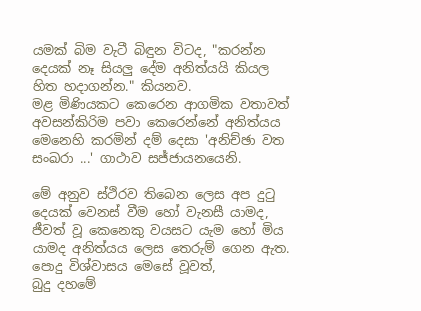යමක් බිම වැටී බිඳුන විටද, "කරන්න දෙයක් නෑ සියලු දේම අනිත්යයි කියල හිත හදාගන්න." කියනව.
මළ මිණියකට කෙරෙන ආගමික වතාවත් අවසන්කිරිම පවා කෙරෙන්නේ අනිත්යය මෙනෙහි කරමින් දම් දෙසා 'අනිච්ඡා වත සංඛරා ...' ගාථාව සජ්ජායනයෙනි.

මේ අනුව ස්ථිරව තිබෙන ලෙස අප දුටු දෙයක් වෙනස් වීම හෝ වැනසී යාමද, ජීවත් වූ කෙනෙකු වයසට යැම හෝ මිය යාමද අනිත්යය ලෙස තෙරුම් ගෙන ඇත.
පොදු විශ්වාසය මෙසේ වූවත්,
බුදු දහමේ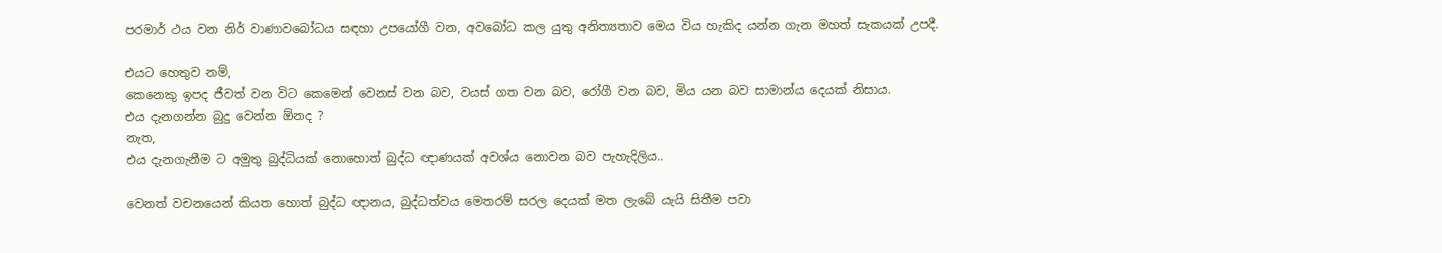පරමාර් ථය වන නිර් වාණාවබෝධය සඳහා උපයෝගී වන, අවබෝධ කල යුතු අනිත්‍යතාව මෙය විය හැකිද යන්න ගැන මහත් සැකයක් උපදී.

එයට හෙතුව නම්,
කෙනෙකු ඉපද ජීවත් වන විට කෙමෙන් වෙනස් වන බව, වයස් ගත වන බව, රෝගී වන බව, මිය යන බව සාමාන්ය දෙයක් නිසාය.
එය දැනගන්න බුදු වෙන්න ඕනද ?
නැත,
එය දැනගැනීම ට අමුතු බුද්ධියක් නොහොත් බුද්ධ ඥාණයක් අවශ්ය නොවන බව පැහැදිලිය..

වෙනත් වචනයෙන් කියත හොත් බුද්ධ ඥානය, බුද්ධත්වය මෙතරම් සරල දෙයක් මත ලැබේ යැයි සිතීම පවා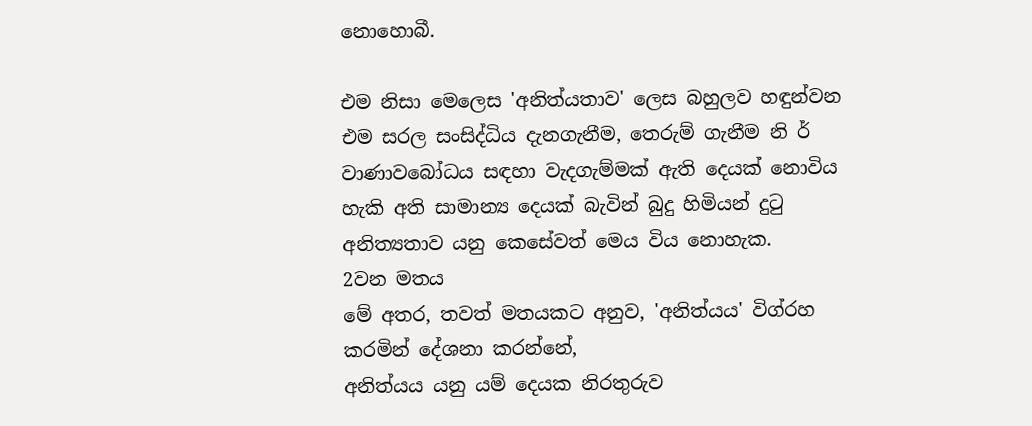නොහොබී.

එම නිසා මෙලෙස 'අනිත්යතාව' ලෙස බහුලව හඳුන්වන එම සරල සංසිද්ධිය දැනගැනීම, තෙරුම් ගැනීම නි ර් වාණාවබෝධය සඳහා වැදගැම්මක් ඇති දෙයක් නොවිය හැකි අති සාමාන්‍ය දෙයක් බැවින් බුදු හිමියන් දුටු අනිත්‍යතාව යනු කෙසේවත් මෙය විය නොහැක.
2වන මතය
මේ අතර, තවත් මතයකට අනුව, 'අනිත්යය' විග්රහ කරමින් දේශනා කරන්නේ,
අනිත්යය යනු යම් දෙයක නිරතුරුව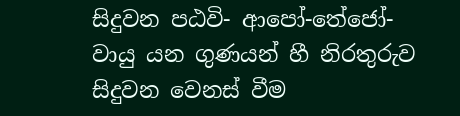සිදුවන පඨවි- ආපෝ-තේජෝ-වායු යන ගුණයන් හී නිරතුරුව සිදුවන වෙනස් වීම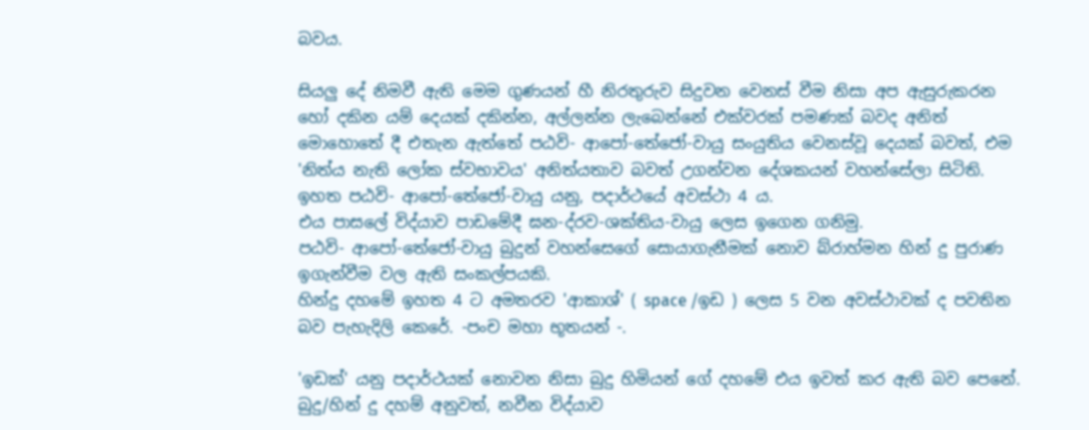බවය.

සියලු දේ නිමවී ඇති මෙම ගුණයන් හී නිරතුරුව සිදුවන වෙනස් වීම නිසා අප ඇසුරුකරන හෝ දකින යම් දෙයක් දකින්න, අල්ලන්න ලැබෙන්නේ එක්වරක් පමණක් බවද අනිත් මොහොතේ දී එතැන ඇත්තේ පඨවි- ආපෝ-තේජෝ-වායු සංයුතිය වෙනස්වූ දෙයක් බවත්, එම 'නිත්ය නැති ලෝක ස්වභාවය' අනිත්යතාව බවත් උගන්වන දේශකයන් වහන්සේලා සිටිති.
ඉහත පඨවි- ආපෝ-තේජෝ-වායු යනු, පදාර්ථයේ අවස්ථා 4 ය.
එය පාසලේ විද්යාව පාඩමේදී ඝන-ද්රව-ශක්තිය-වායු ලෙස ඉගෙන ගනිමු.
පඨවි- ආපෝ-තේජෝ-වායු බුදුන් වහන්සෙගේ සොයාගැනීමක් නොව බ්රාහ්මන හින් දු පුරාණ ඉගැන්වීම වල ඇති සංකල්පයකි.
හින්දු දහමේ ඉහත 4 ට අමතරව 'ආකාශ්' ( space /ඉඩ ) ලෙස 5 වන අවස්ථාවක් ද පවතින බව පැහැදිලි කෙරේ. -පංච මහා භූතයන් -.

'ඉඩක්' යනු පදාර්ථයක් නොවන නිසා බුදු හිමියන් ගේ දහමේ එය ඉවත් කර ඇති බව පෙනේ.
බුදු/හින් දු දහම් අනුවත්, නවීන විද්යාව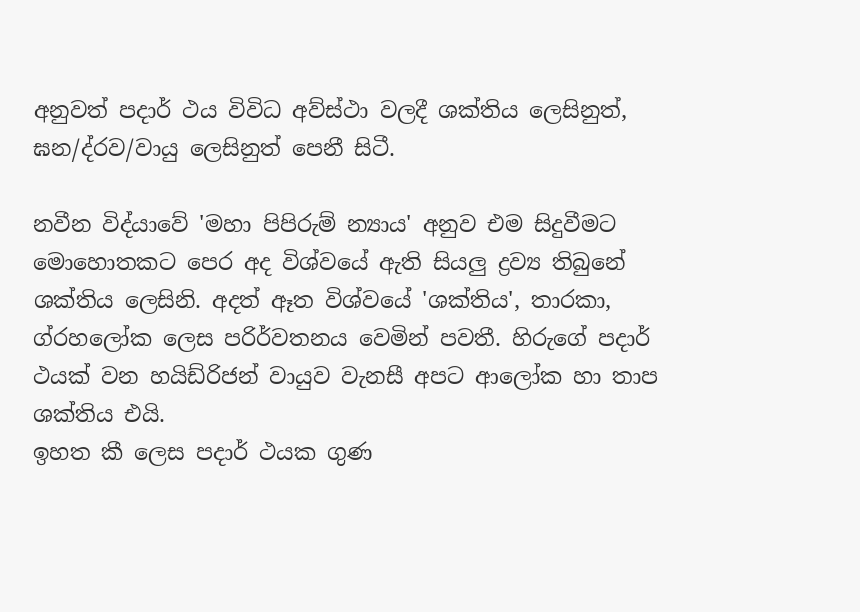අනුවත් පදාර් ථය විවිධ අව්ස්ථා වලදී ශක්තිය ලෙසිනුත්, ඝන/ද්රව/වායු ලෙසිනුත් පෙනී සිටී.

නවීන විද්යාවේ 'මහා පිපිරුම් න්‍යාය' අනුව එම සිදුවීමට මොහොතකට පෙර අද විශ්වයේ ඇති සියලු ද්‍රව්‍ය තිබුනේ ශක්තිය ලෙසිනි. අදත් ඈත විශ්වයේ 'ශක්තිය', තාරකා, ග්රහලෝක ලෙස පරිර්වතනය වෙමින් පවතී. හිරුගේ පදාර් ථයක් වන හයිඩ්රිජන් වායුව වැනසී අපට ආලෝක හා තාප ශක්තිය එයි.
ඉහත කී ලෙස පදාර් ථයක ගුණ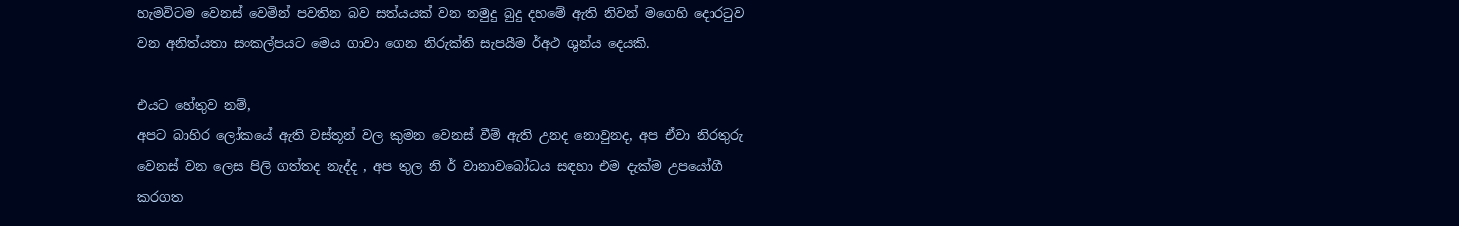හැමවිටම වෙනස් වෙමින් පවතින බව සත්යයක් වන නමුදු බුදු දහමේ ඇති නිවන් මගෙහි දොරටුව වන අනිත්යතා සංකල්පයට මෙය ගාවා ගෙන නිරුක්ති සැපයීම ර්අථ ශුන්ය දෙයකි.

එයට හේතුව නම්,
අපට බාහිර ලෝකයේ ඇති වස්තූන් වල කුමන වෙනස් වීම් ඇති උනද නොවුනද, අප ඒවා නිරතුරු වෙනස් වන ලෙස පිලි ගත්තද නැද්ද , අප තුල නි ර් වානාවබෝධය සඳහා එම දැක්ම උපයෝගී කරගත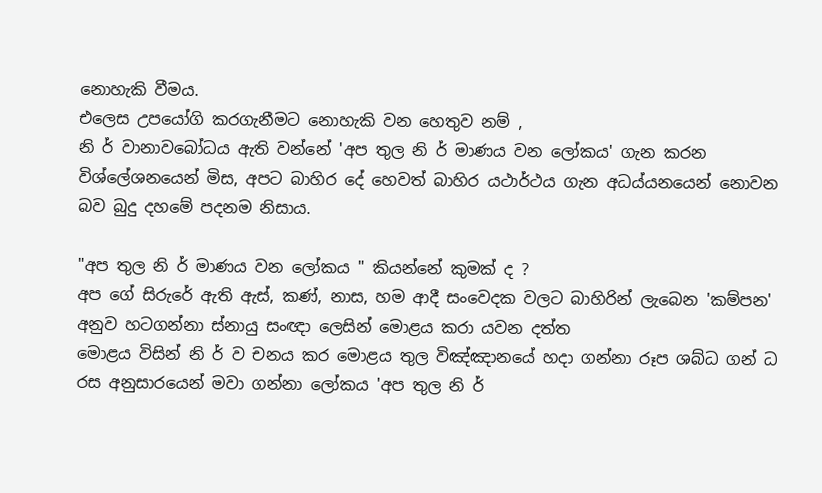නොහැකි වීමය.
එලෙස උපයෝගි කරගැනීමට නොහැකි වන හෙතුව නම් ,
නි ර් වානාවබෝධය ඇති වන්නේ 'අප තුල නි ර් මාණය වන ලෝකය' ගැන කරන විශ්ලේශනයෙන් මිස, අපට බාහිර දේ හෙවත් බාහිර යථාර්ථය ගැන අධය්යනයෙන් නොවන බව බුදු දහමේ පදනම නිසාය.

"අප තුල නි ර් මාණය වන ලෝකය " කියන්නේ කුමක් ද ?
අප ගේ සිරුරේ ඇති ඇස්, කණ්, නාස, හම ආදී සංවෙදක වලට බාහිරින් ලැබෙන 'කම්පන' අනුව හටගන්නා ස්නායු සංඥා ලෙසින් මොළය කරා යවන දත්ත
මොළය විසින් නි ර් ව චනය කර මොළය තුල විඤ්ඤානයේ හදා ගන්නා රූප ශබ්ධ ගන් ධ රස අනුසාරයෙන් මවා ගන්නා ලෝකය 'අප තුල නි ර්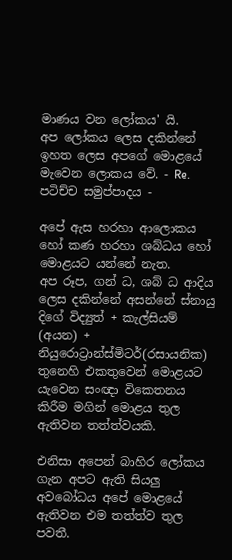මාණය වන ලෝකය' යි.
අප ලෝකය ලෙස දකින්නේ ඉහත ලෙස අපගේ මොළයේ මැවෙන ලොකය වේ. - Re. පටිච්ච සමුප්පාදය -

අපේ ඇස හරහා ආලොකය හෝ කණ හරහා ශබ්ධය හෝ මොළයට යන්නේ නැත.
අප රූප, ගන් ධ, ශබ් ධ ආදිය ලෙස දකින්නේ අසන්නේ ස්නායු දිගේ විද්‍යුත් + කැල්සියම් (අයන) + නියුරොට්‍රාන්ස්මිටර්(රසායනික) තුනෙහි එකතුවෙන් මොළයට යැවෙන සංඥා විකෙතනය කිරීම මගින් මොළය තුල ඇතිවන තත්ත්වයකි.

එනිසා අපෙන් බාහිර ලෝකය ගැන අපට ඇති සියලු අවබෝධය අපේ මොළයේ ඇතිවන එම තත්ත්ව තුල පවතී.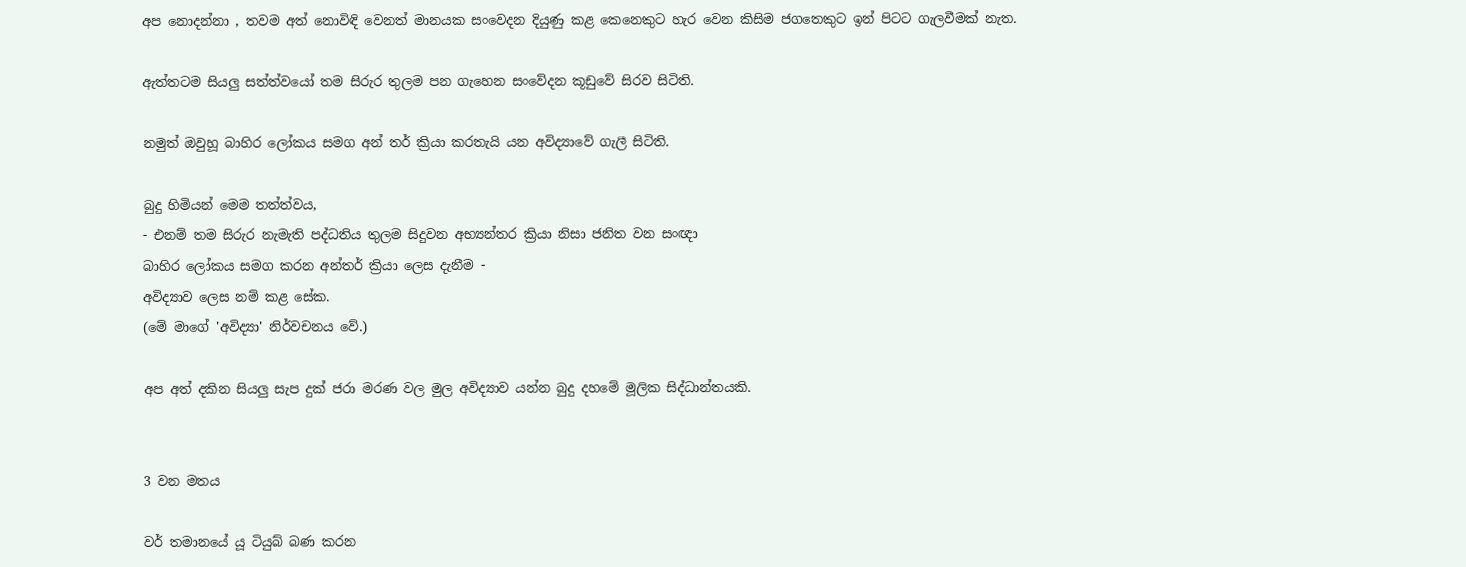අප නොදන්නා , තවම අත් නොවිඳි වෙනත් මානයක සංවෙදන දියුණු කළ කෙනෙකුට හැර වෙන කිසිම ජගතෙකුට ඉන් පිටට ගැලවීමක් නැත.

ඇත්තටම සියලු සත්ත්වයෝ තම සිරුර තුලම පන ගැහෙන සංවේදන කූඩුවේ සිරව සිටිති.

නමුත් ඔවුහූ බාහිර ලෝකය සමග අන් තර් ක්‍රියා කරතැයි යන අවිද්‍යාවේ ගැලී සිටිති.

බුදු හිමියන් මෙම තත්ත්වය,
- එනම් තම සිරුර නැමැති පද්ධතිය තුලම සිදුවන අභ්‍යන්තර ක්‍රියා නිසා ජනිත වන සංඥා
බාහිර ලෝකය සමග කරන අන්තර් ක්‍රියා ලෙස දැනීම -
අවිද්‍යාව ලෙස නම් කළ සේක.
(මේ මාගේ 'අවිද්‍යා' නිර්වචනය වේ.)

අප අත් දකින සියලු සැප දුක් ජරා මරණ වල මුල අවිද්‍යාව යන්න බුදු දහමේ මූලික සිද්ධාන්තයකි.


3 වන මතය

වර් තමානයේ යූ ටියුබ් බණ කරන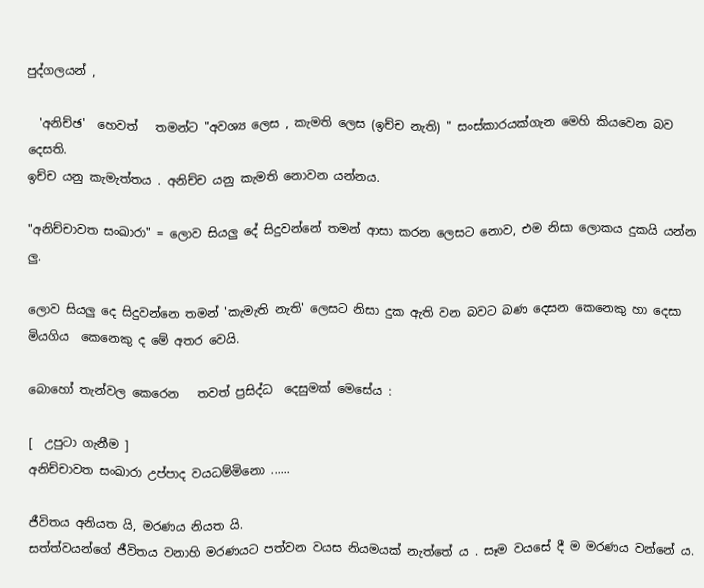පුද්ගලයන් ,

  'අනිච්ඡ'  හෙවත්   තමන්ට "අවශ්‍ය ලෙස , කැමති ලෙස (ඉච්ච නැති) " සංස්කාරයක්ගැන මෙහි කියවෙන බව දෙසති.
ඉච්ච යනු කැමැත්තය . අනිච්ච යනු කැමති නොවන යන්නය.

"අනිච්චාවත සංඛාරා" = ලොව සියලු දේ සිදුවන්නේ තමන් ආසා කරන ලෙසට නොව, එම නිසා ලොකය දුකයි යන්න ලු.

ලොව සියලු දෙ සිදුවන්නෙ තමන් 'කැමැති නැති' ලෙසට නිසා දුක ඇති වන බවට බණ දෙසන කෙනෙකු හා දෙසා මියගිය  කෙනෙකු ද මේ අතර වෙයි.

බොහෝ තැන්වල කෙරෙන   තවත් ප්‍රසිද්ධ  දෙසුමක් මෙසේය :

[  උපුටා ගැනීම ]
අනිච්චාවත සංඛාරා උප්පාද වයධම්මිනො ......

ජීවිතය අනියත යි, මරණය නියත යි.
සත්ත්වයන්ගේ ජීවිතය වනාහි මරණයට පත්වන වයස නියමයක් නැත්තේ ය . සෑම වයසේ දී ම මරණය වන්නේ ය.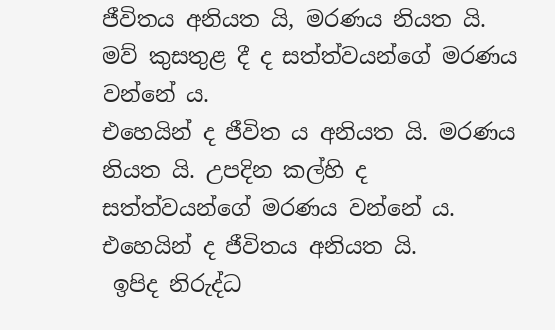ජීවිතය අනියත යි, මරණය නියත යි. මව් කුසතුළ දී ද සත්ත්වයන්ගේ මරණය වන්නේ ය.
එහෙයින් ද ජීවිත ය අනියත යි. මරණය නියත යි. උපදින කල්හි ද සත්ත්වයන්ගේ මරණය වන්නේ ය.
එහෙයින් ද ජීවිතය අනියත යි.
 ඉපිද නිරුද්ධ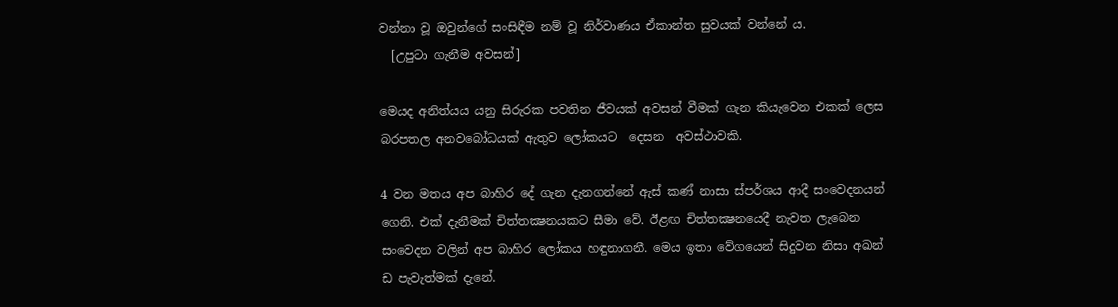වන්නා වූ ඔවුන්ගේ සංසිඳීම නම් වූ නිර්වාණය ඒකාන්ත සුවයක් වන්නේ ය.
  [උපුටා ගැනීම අවසන්]

මෙයද අනිත්යය යනු සිරුරක පවතින ජීවයක් අවසන් වීමක් ගැන කියැවෙන එකක් ලෙස බරපතල අනවබෝධයක් ඇතුව ලෝකයට  දෙසන  අවස්ථාවකි.

4 වන මතය අප බාහිර දේ ගැන දැනගන්නේ ඇස් කණ් නාසා ස්පර්ශය ආදී සංවෙදනයන් ගෙනි. එක් දැනීමක් චිත්තක්‍ෂනයකට සීමා වේ. ඊළඟ චිත්තක්‍ෂනයෙදී නැවත ලැබෙන සංවෙදන වලින් අප බාහිර ලෝකය හඳුනාගනී. මෙය ඉතා වේගයෙන් සිදුවන නිසා අඛන් ඩ පැවැත්මක් දැනේ.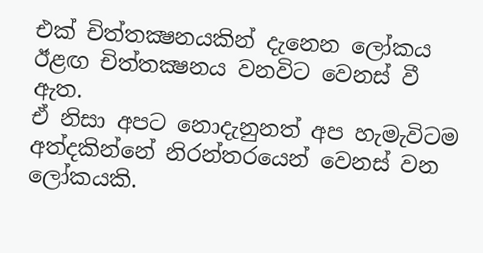එක් චිත්තක්‍ෂනයකින් දැනෙන ලෝකය ඊළඟ චිත්තක්‍ෂනය වනවිට වෙනස් වී ඇත.
ඒ නිසා අපට නොදැනුනත් අප හැමැවිටම අත්දකින්නේ නිරන්තරයෙන් වෙනස් වන ලෝකයකි.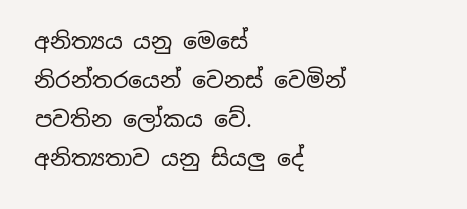අනිත්‍යය යනු මෙසේ නිරන්තරයෙන් වෙනස් වෙමින් පවතින ලෝකය වේ. අනිත්‍යතාව යනු සියලු දේ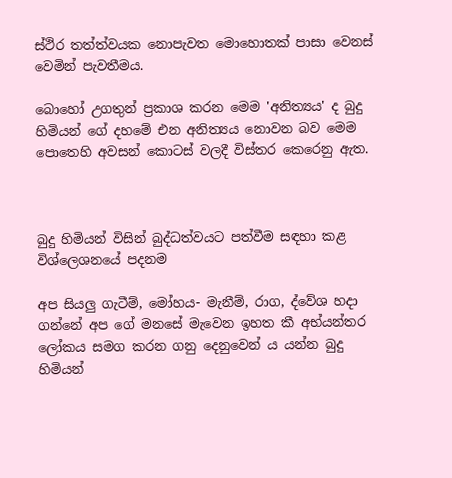ස්ථිර තත්ත්වයක නොපැවත මොහොතක් පාසා වෙනස් වෙමින් පැවතීමය.

බොහෝ උගතුන් ප්‍රකාශ කරන මෙම 'අනිත්‍යය' ද බුදු හිමියන් ගේ දහමේ එන අනිත්‍යය නොවන බව මෙම පොතෙහි අවසන් කොටස් වලදී විස්තර කෙරෙනු ඇත.



බුදු හිමියන් විසින් බුද්ධත්වයට පත්වීම සඳහා කළ විශ්ලෙශනයේ පදනම

අප සියලු ගැටීම්, මෝහය- මැනීම්, රාග, ද්වේශ හදා ගන්නේ අප ගේ මනසේ මැවෙන ඉහත කී අභ්යන්තර ලෝකය සමග කරන ගනු දෙනුවෙන් ය යන්න බුදු හිමියන්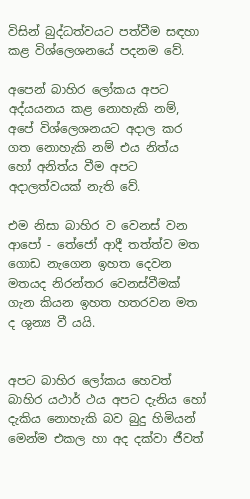විසින් බුද්ධත්වයට පත්වීම සඳහා කළ විශ්ලෙශනයේ පදනම වේ.

අපෙන් බාහිර ලෝකය අපට අද්යයනය කළ නොහැකි නම්, අපේ විශ්ලෙශනයට අදාල කර ගත නොහැකි නම් එය නිත්ය හෝ අනිත්ය වීම අපට අදාලත්වයක් නැති වේ.

එම නිසා බාහිර ව වෙනස් වන ආපෝ - තේජෝ ආදී තත්ත්ව මත ගොඩ නැගෙන ඉහත දෙවන මතයද නිරන්තර වෙනස්වීමක් ගැන කියන ඉහත හතරවන මත ද ශුන්‍ය වී යයි.


අපට බාහිර ලෝකය හෙවත් බාහිර යථාර් ථය අපට දැනිය හෝ දැකිය නොහැකි බව බුදු හිමියන් මෙන්ම එකල හා අද දක්වා ජීවත්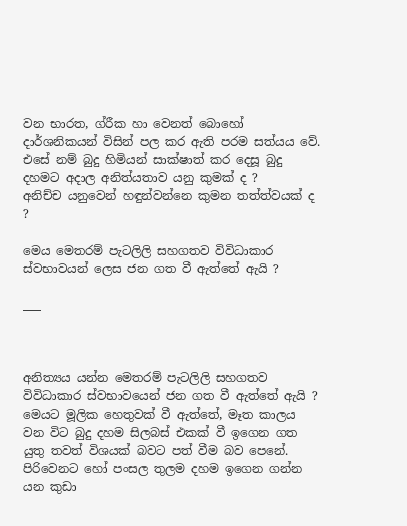වන භාරත, ග්රීක හා වෙනත් බොහෝ දාර්ශනිකයන් විසින් පල කර ඇති පරම සත්යය වේ.
එසේ නම් බුදු හිමියන් සාක්ෂාත් කර දෙසූ බුදු දහමට අදාල අනිත්යතාව යනු කුමක් ද ?
අනිච්ච යනුවෙන් හඳුන්වන්නෙ කුමන තත්ත්වයක් ද ?

මෙය මෙතරම් පැටලිලි සහගතව විවිධාකාර ස්වභාවයන් ලෙස ජන ගත වී ඇත්තේ ඇයි ?

___



අනිත්‍යය යන්න මෙතරම් පැටලිලි සහගතව විවිධාකාර ස්වභාවයෙන් ජන ගත වී ඇත්තේ ඇයි ?
මෙයට මූලික හෙතුවක් වී ඇත්තේ, මෑත කාලය වන විට බුදු දහම සිලබස් එකක් වී ඉගෙන ගත යුතු තවත් විශයක් බවට පත් වීම බව පෙනේ.
පිරිවෙනට හෝ පංසල තුලම දහම ඉගෙන ගන්න යන කුඩා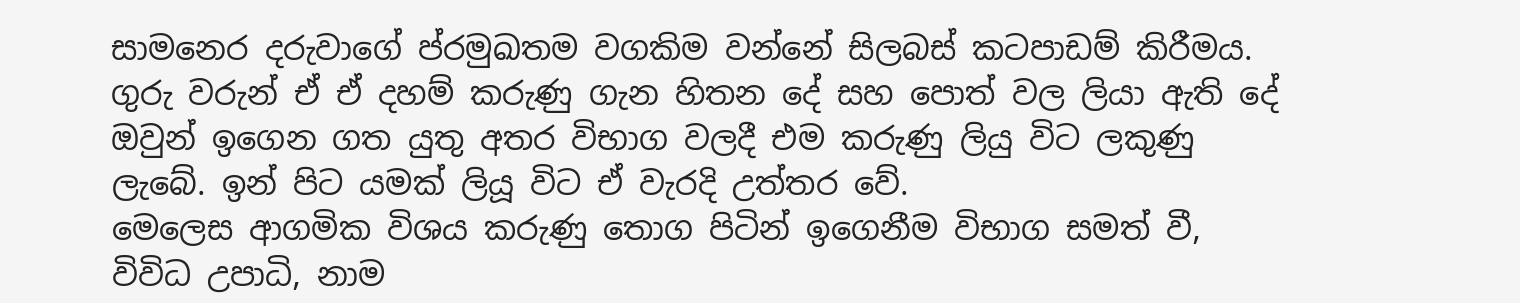සාමනෙර දරුවාගේ ප්රමුඛතම වගකිම වන්නේ සිලබස් කටපාඩම් කිරීමය. ගුරු වරුන් ඒ ඒ දහම් කරුණු ගැන හිතන දේ සහ පොත් වල ලියා ඇති දේ ඔවුන් ඉගෙන ගත යුතු අතර විභාග වලදී එම කරුණු ලියු විට ලකුණු ලැබේ. ඉන් පිට යමක් ලියූ විට ඒ වැරදි උත්තර වේ.
මෙලෙස ආගමික විශය කරුණු තොග පිටින් ඉගෙනීම විභාග සමත් වී, විවිධ උපාධි, නාම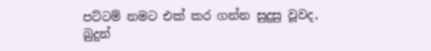පට්ටම් නමට එක් කර ගන්න සුදුසු වූවද,
බුදුන්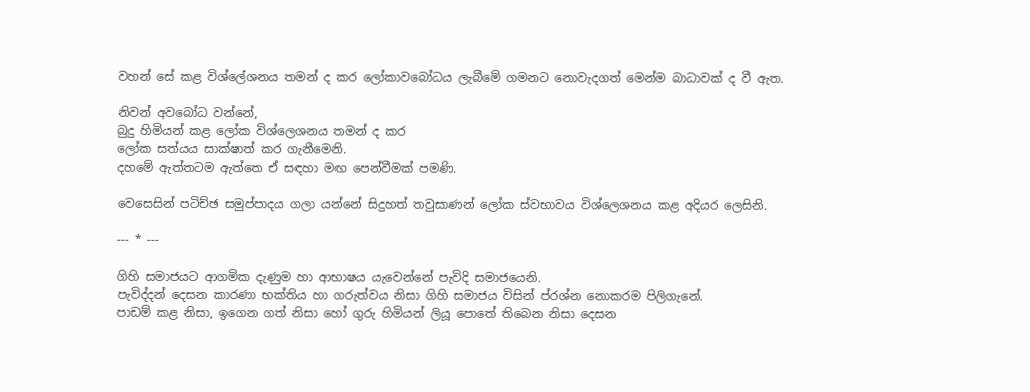වහන් සේ කළ විශ්ලේශනය තමන් ද කර ලෝකාවබෝධය ලැබීමේ ගමනට නොවැදගත් මෙන්ම බාධාවක් ද වී ඇත.

නිවන් අවබෝධ වන්නේ,
බුදු හිමියන් කළ ලෝක විශ්ලෙශනය තමන් ද කර
ලෝක සත්යය සාක්ෂාත් කර ගැනීමෙනි.
දහමේ ඇත්තටම ඇත්තෙ ඒ සඳහා මඟ පෙන්වීමක් පමණි.

වෙසෙසින් පටිච්ඡ සමුප්පාදය ගලා යන්නේ සිදුහත් තවුසාණන් ලෝක ස්වභාවය විශ්ලෙශනය කළ අදියර ලෙසිනි.

--- * ---

ගිහි සමාජයට ආගමික දැණුම හා ආභාෂය යැවෙන්නේ පැවිදි සමාජයෙනි.
පැවිද්දන් දෙසන කාරණා භක්තිය හා ගරුත්වය නිසා ගිහි සමාජය විසින් ප්රශ්න නොකරම පිලිගැනේ.
පාඩම් කළ නිසා, ඉගෙන ගත් නිසා හෝ ගුරු හිමියන් ලියූ පොතේ තිබෙන නිසා දෙසන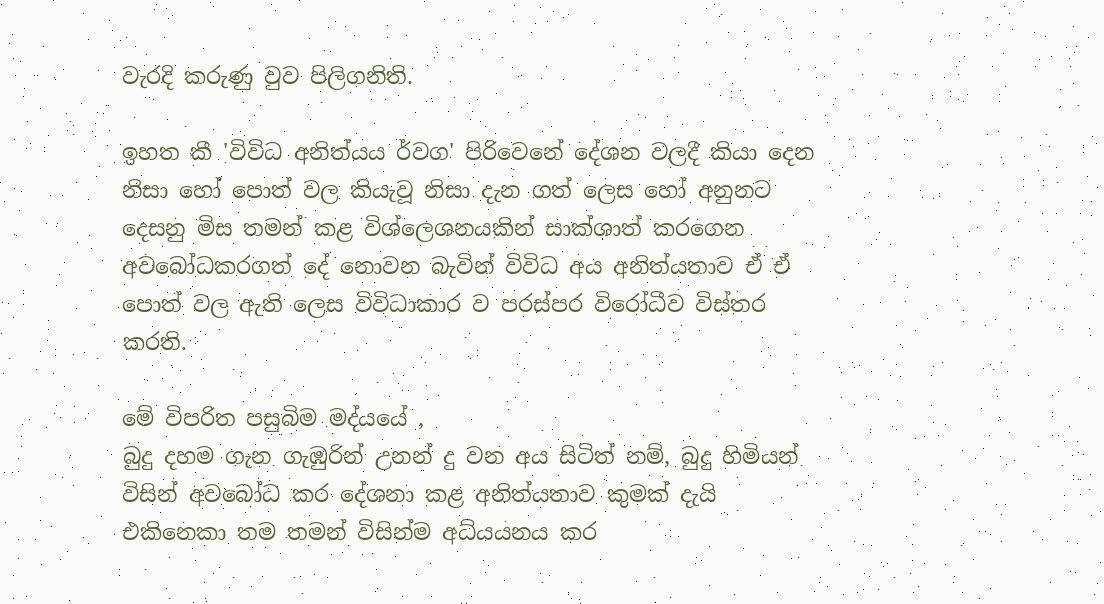වැරදි කරුණු වුව පිලිගනිති.

ඉහත කී 'විවිධ අනිත්යය ර්වග' පිරිවෙනේ දේශන වලදී කියා දෙන නිසා හෝ පොත් වල කියැවූ නිසා දැන ගත් ලෙස හෝ අනුනට දෙසනු මිස තමන් කළ විශ්ලෙශනයකින් සාක්ශාත් කරගෙන අවබෝධකරගත් දේ නොවන බැවින් විවිධ අය අනිත්යතාව ඒ ඒ පොත් වල ඇති ලෙස විවිධාකාර ව පරස්පර විරෝධීව විස්තර කරති.

මේ විපරිත පසුබිම මද්යයේ ,
බුදු දහම ගැන ගැඹුරින් උනන් දු වන අය සිටිත් නම්, බුදු හිමියන් විසින් අවබෝධ කර දේශනා කළ අනිත්යතාව කුමක් දැයි එකිනෙකා තම තමන් විසින්ම අධ්යයනය කර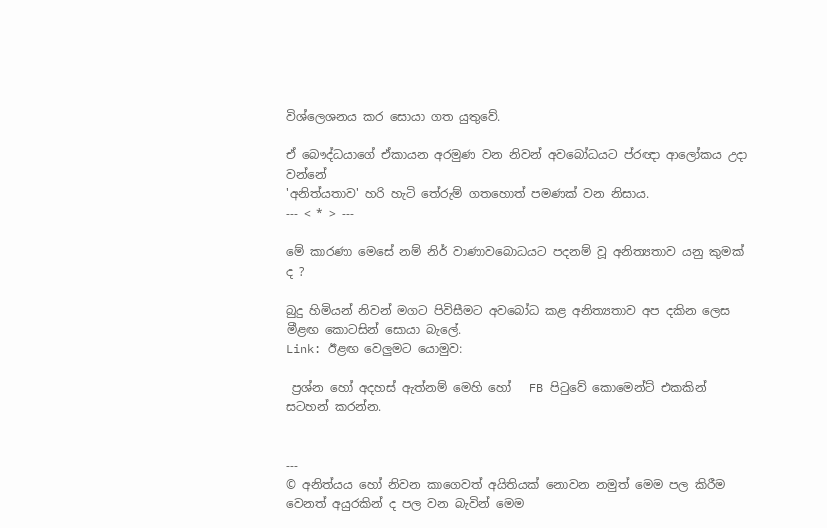විශ්ලෙශනය කර සොයා ගත යුතුවේ.

ඒ බෞද්ධයාගේ ඒකායන අරමුණ වන නිවන් අවබෝධයට ප්රඥා ආලෝකය උදා වන්නේ
'අනිත්යතාව' හරි හැටි තේරුම් ගතහොත් පමණක් වන නිසාය.
--- < * > ---

මේ කාරණා මෙසේ නම් නිර් වාණාවබොධයට පදනම් වූ අනිත්‍යතාව යනු කුමක් ද ?

බුදු හිමියන් නිවන් මගට පිවිසීමට අවබෝධ කළ අනිත්‍යතාව අප දකින ලෙස මීළඟ කොටසින් සොයා බැලේ.
Link: ඊළඟ වෙලුමට යොමුව:

 ප්‍රශ්න හෝ අදහස් ඇත්නම් මෙහි හෝ   FB පිටුවේ කොමෙන්ට් එකකින් සටහන් කරන්න.


---
© අනිත්යය හෝ නිවන කාගෙවත් අයිතියක් නොවන නමුත් මෙම පල කිරීම වෙනත් අයුරකින් ද පල වන බැවින් මෙම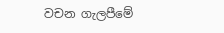වචන ගැලපීමේ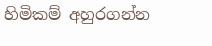හිමිකම් අහුරගන්න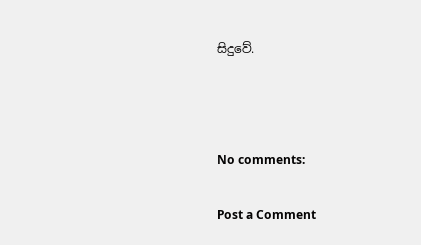සිදුවේ.



No comments:

Post a Comment